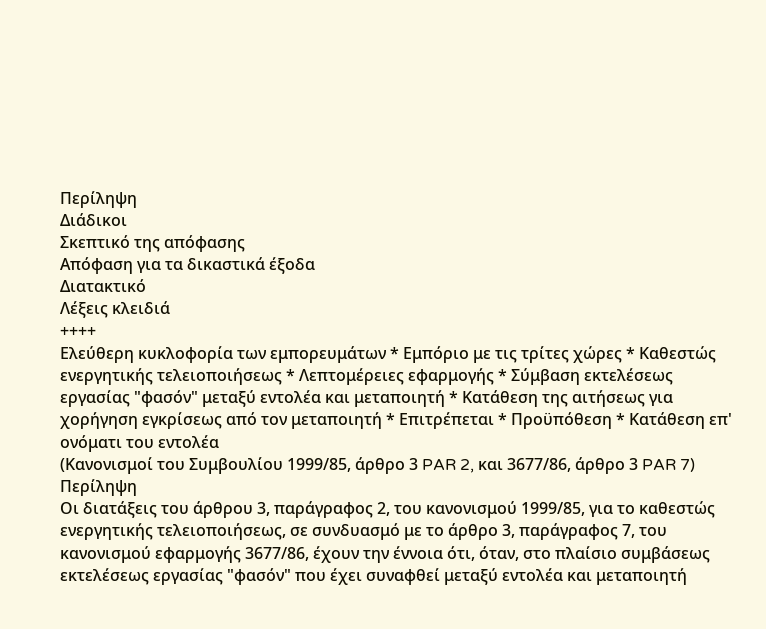Περίληψη
Διάδικοι
Σκεπτικό της απόφασης
Απόφαση για τα δικαστικά έξοδα
Διατακτικό
Λέξεις κλειδιά
++++
Ελεύθερη κυκλοφορία των εμπορευμάτων * Εμπόριο με τις τρίτες χώρες * Καθεστώς ενεργητικής τελειοποιήσεως * Λεπτομέρειες εφαρμογής * Σύμβαση εκτελέσεως εργασίας "φασόν" μεταξύ εντολέα και μεταποιητή * Κατάθεση της αιτήσεως για χορήγηση εγκρίσεως από τον μεταποιητή * Επιτρέπεται * Προϋπόθεση * Κατάθεση επ' ονόματι του εντολέα
(Κανονισμοί του Συμβουλίου 1999/85, άρθρο 3 PAR 2, και 3677/86, άρθρο 3 PAR 7)
Περίληψη
Οι διατάξεις του άρθρου 3, παράγραφος 2, του κανονισμού 1999/85, για το καθεστώς ενεργητικής τελειοποιήσεως, σε συνδυασμό με το άρθρο 3, παράγραφος 7, του κανονισμού εφαρμογής 3677/86, έχουν την έννοια ότι, όταν, στο πλαίσιο συμβάσεως εκτελέσεως εργασίας "φασόν" που έχει συναφθεί μεταξύ εντολέα και μεταποιητή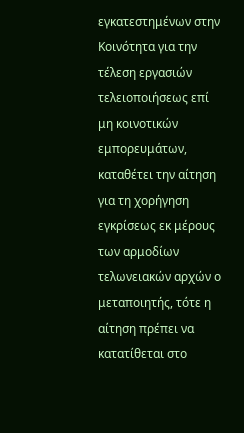εγκατεστημένων στην Κοινότητα για την τέλεση εργασιών τελειοποιήσεως επί μη κοινοτικών εμπορευμάτων, καταθέτει την αίτηση για τη χορήγηση εγκρίσεως εκ μέρους των αρμοδίων τελωνειακών αρχών ο μεταποιητής, τότε η αίτηση πρέπει να κατατίθεται στο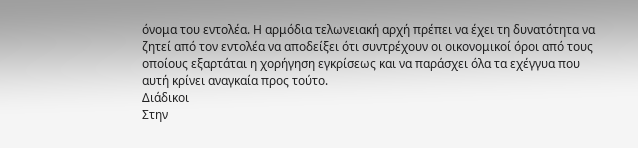όνομα του εντολέα. Η αρμόδια τελωνειακή αρχή πρέπει να έχει τη δυνατότητα να ζητεί από τον εντολέα να αποδείξει ότι συντρέχουν οι οικονομικοί όροι από τους οποίους εξαρτάται η χορήγηση εγκρίσεως και να παράσχει όλα τα εχέγγυα που αυτή κρίνει αναγκαία προς τούτο.
Διάδικοι
Στην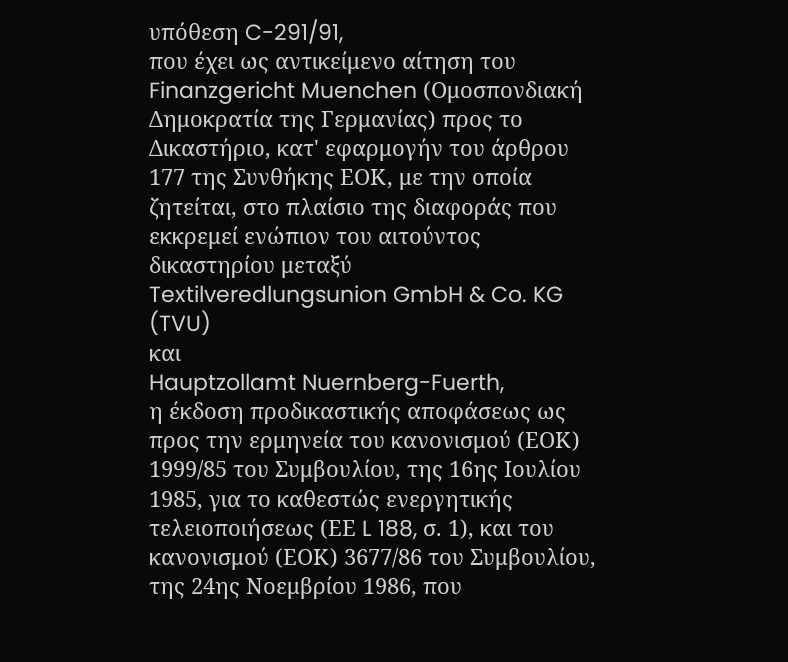υπόθεση C-291/91,
που έχει ως αντικείμενο αίτηση του Finanzgericht Muenchen (Ομοσπονδιακή Δημοκρατία της Γερμανίας) προς το Δικαστήριο, κατ' εφαρμογήν του άρθρου 177 της Συνθήκης ΕΟΚ, με την οποία ζητείται, στο πλαίσιο της διαφοράς που εκκρεμεί ενώπιον του αιτούντος δικαστηρίου μεταξύ
Textilveredlungsunion GmbH & Co. KG (TVU)
και
Hauptzollamt Nuernberg-Fuerth,
η έκδοση προδικαστικής αποφάσεως ως προς την ερμηνεία του κανονισμού (ΕΟΚ) 1999/85 του Συμβουλίου, της 16ης Ιουλίου 1985, για το καθεστώς ενεργητικής τελειοποιήσεως (ΕΕ L 188, σ. 1), και του κανονισμού (ΕΟΚ) 3677/86 του Συμβουλίου, της 24ης Νοεμβρίου 1986, που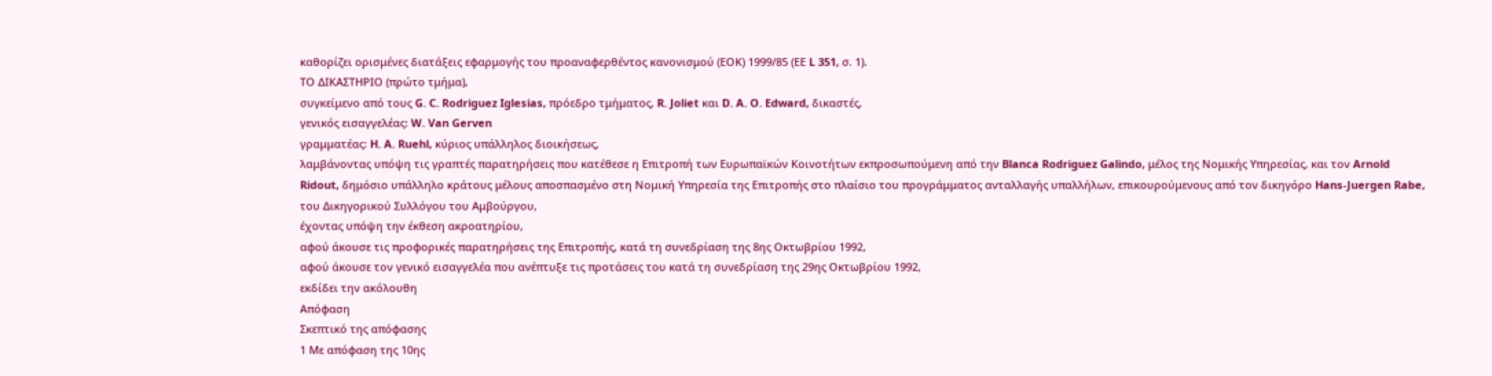καθορίζει ορισμένες διατάξεις εφαρμογής του προαναφερθέντος κανονισμού (ΕΟΚ) 1999/85 (ΕΕ L 351, σ. 1).
ΤΟ ΔΙΚΑΣΤΗΡΙΟ (πρώτο τμήμα),
συγκείμενο από τους G. C. Rodriguez Iglesias, πρόεδρο τμήματος, R. Joliet και D. A. O. Edward, δικαστές,
γενικός εισαγγελέας: W. Van Gerven
γραμματέας: H. A. Ruehl, κύριος υπάλληλος διοικήσεως,
λαμβάνοντας υπόψη τις γραπτές παρατηρήσεις που κατέθεσε η Επιτροπή των Ευρωπαϊκών Κοινοτήτων εκπροσωπούμενη από την Blanca Rodriguez Galindo, μέλος της Νομικής Υπηρεσίας, και τον Arnold Ridout, δημόσιο υπάλληλο κράτους μέλους αποσπασμένο στη Νομική Υπηρεσία της Επιτροπής στο πλαίσιο του προγράμματος ανταλλαγής υπαλλήλων, επικουρούμενους από τον δικηγόρο Hans-Juergen Rabe, του Δικηγορικού Συλλόγου του Αμβούργου,
έχοντας υπόψη την έκθεση ακροατηρίου,
αφού άκουσε τις προφορικές παρατηρήσεις της Επιτροπής, κατά τη συνεδρίαση της 8ης Οκτωβρίου 1992,
αφού άκουσε τον γενικό εισαγγελέα που ανέπτυξε τις προτάσεις του κατά τη συνεδρίαση της 29ης Οκτωβρίου 1992,
εκδίδει την ακόλουθη
Απόφαση
Σκεπτικό της απόφασης
1 Με απόφαση της 10ης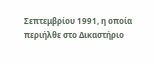Σεπτεμβρίου 1991, η οποία περιήλθε στο Δικαστήριο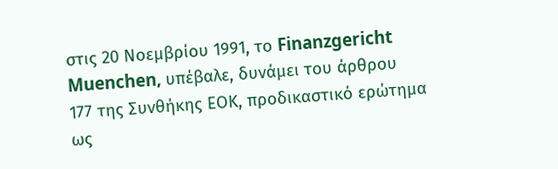στις 20 Νοεμβρίου 1991, το Finanzgericht Muenchen, υπέβαλε, δυνάμει του άρθρου 177 της Συνθήκης ΕΟΚ, προδικαστικό ερώτημα ως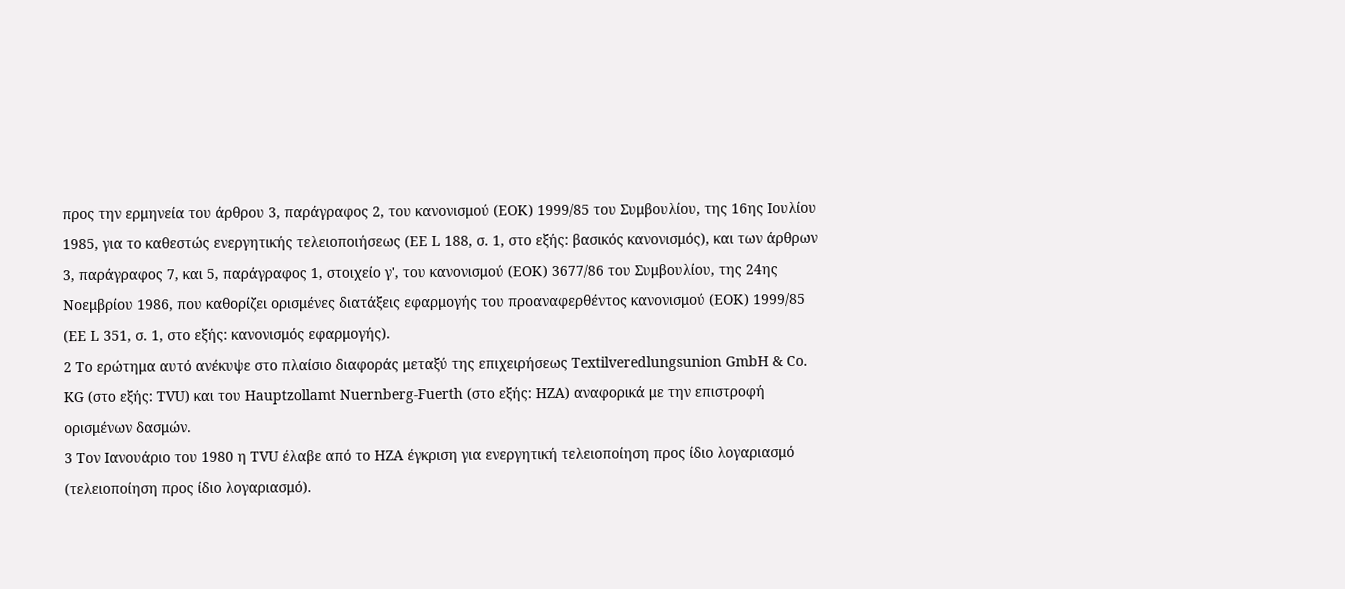προς την ερμηνεία του άρθρου 3, παράγραφος 2, του κανονισμού (ΕΟΚ) 1999/85 του Συμβουλίου, της 16ης Ιουλίου 1985, για το καθεστώς ενεργητικής τελειοποιήσεως (ΕΕ L 188, σ. 1, στο εξής: βασικός κανονισμός), και των άρθρων 3, παράγραφος 7, και 5, παράγραφος 1, στοιχείο γ', του κανονισμού (ΕΟΚ) 3677/86 του Συμβουλίου, της 24ης Νοεμβρίου 1986, που καθορίζει ορισμένες διατάξεις εφαρμογής του προαναφερθέντος κανονισμού (ΕΟΚ) 1999/85 (ΕΕ L 351, σ. 1, στο εξής: κανονισμός εφαρμογής).
2 Το ερώτημα αυτό ανέκυψε στο πλαίσιο διαφοράς μεταξύ της επιχειρήσεως Textilveredlungsunion GmbH & Co. KG (στο εξής: ΤVU) και του Hauptzollamt Nuernberg-Fuerth (στο εξής: ΗZA) αναφορικά με την επιστροφή ορισμένων δασμών.
3 Τον Ιανουάριο του 1980 η ΤVU έλαβε από το ΗZA έγκριση για ενεργητική τελειοποίηση προς ίδιο λογαριασμό (τελειοποίηση προς ίδιο λογαριασμό).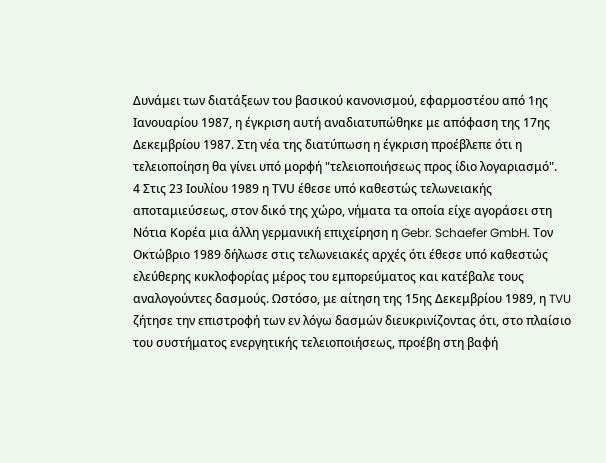Δυνάμει των διατάξεων του βασικού κανονισμού, εφαρμοστέου από 1ης Ιανουαρίου 1987, η έγκριση αυτή αναδιατυπώθηκε με απόφαση της 17ης Δεκεμβρίου 1987. Στη νέα της διατύπωση η έγκριση προέβλεπε ότι η τελειοποίηση θα γίνει υπό μορφή "τελειοποιήσεως προς ίδιο λογαριασμό".
4 Στις 23 Ιουλίου 1989 η ΤVU έθεσε υπό καθεστώς τελωνειακής αποταμιεύσεως, στον δικό της χώρο, νήματα τα οποία είχε αγοράσει στη Νότια Κορέα μια άλλη γερμανική επιχείρηση η Gebr. Schaefer GmbH. Τον Οκτώβριο 1989 δήλωσε στις τελωνειακές αρχές ότι έθεσε υπό καθεστώς ελεύθερης κυκλοφορίας μέρος του εμπορεύματος και κατέβαλε τους αναλογούντες δασμούς. Ωστόσο, με αίτηση της 15ης Δεκεμβρίου 1989, η TVU ζήτησε την επιστροφή των εν λόγω δασμών διευκρινίζοντας ότι, στο πλαίσιο του συστήματος ενεργητικής τελειοποιήσεως, προέβη στη βαφή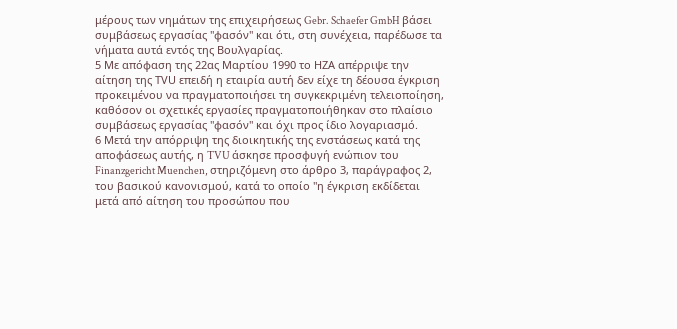μέρους των νημάτων της επιχειρήσεως Gebr. Schaefer GmbH βάσει συμβάσεως εργασίας "φασόν" και ότι, στη συνέχεια, παρέδωσε τα νήματα αυτά εντός της Βουλγαρίας.
5 Με απόφαση της 22ας Μαρτίου 1990 το ΗΖΑ απέρριψε την αίτηση της ΤVU επειδή η εταιρία αυτή δεν είχε τη δέουσα έγκριση προκειμένου να πραγματοποιήσει τη συγκεκριμένη τελειοποίηση, καθόσον οι σχετικές εργασίες πραγματοποιήθηκαν στο πλαίσιο συμβάσεως εργασίας "φασόν" και όχι προς ίδιο λογαριασμό.
6 Μετά την απόρριψη της διοικητικής της ενστάσεως κατά της αποφάσεως αυτής, η TVU άσκησε προσφυγή ενώπιον του Finanzgericht Muenchen, στηριζόμενη στο άρθρο 3, παράγραφος 2, του βασικού κανονισμού, κατά το οποίο "η έγκριση εκδίδεται μετά από αίτηση του προσώπου που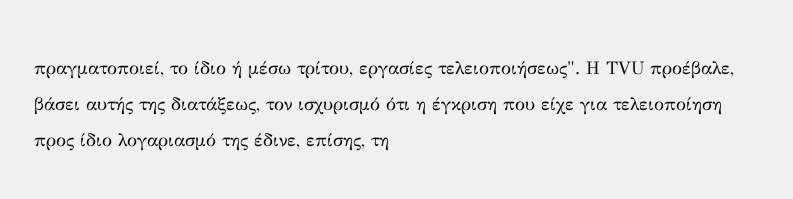πραγματοποιεί, το ίδιο ή μέσω τρίτου, εργασίες τελειοποιήσεως". Η ΤVU προέβαλε, βάσει αυτής της διατάξεως, τον ισχυρισμό ότι η έγκριση που είχε για τελειοποίηση προς ίδιο λογαριασμό της έδινε, επίσης, τη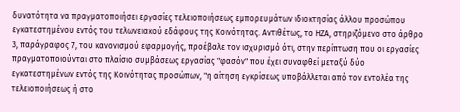δυνατότητα να πραγματοποιήσει εργασίες τελειοποιήσεως εμπορευμάτων ιδιοκτησίας άλλου προσώπου εγκατεστημένου εντός του τελωνειακού εδάφους της Κοινότητας. Αντιθέτως, το ΗΖΑ, στηριζόμενο στο άρθρο 3, παράγραφος 7, του κανονισμού εφαρμογής, προέβαλε τον ισχυρισμό ότι, στην περίπτωση που οι εργασίες πραγματοποιούνται στο πλαίσιο συμβάσεως εργασίας "φασόν" που έχει συναφθεί μεταξύ δύο εγκατεστημένων εντός της Κοινότητας προσώπων, "η αίτηση εγκρίσεως υποβάλλεται από τον εντολέα της τελειοποιήσεως ή στο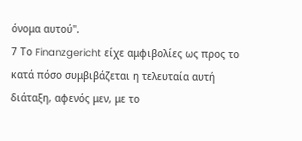όνομα αυτού".
7 Το Finanzgericht είχε αμφιβολίες ως προς το κατά πόσο συμβιβάζεται η τελευταία αυτή διάταξη, αφενός μεν, με το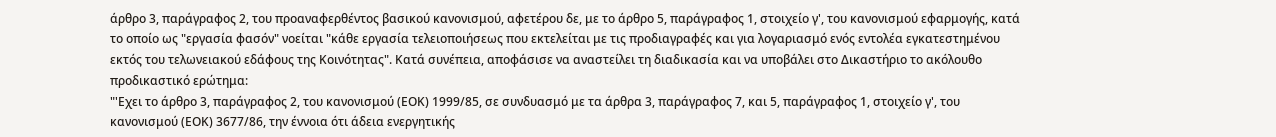άρθρο 3, παράγραφος 2, του προαναφερθέντος βασικού κανονισμού, αφετέρου δε, με το άρθρο 5, παράγραφος 1, στοιχείο γ', του κανονισμού εφαρμογής, κατά το οποίο ως "εργασία φασόν" νοείται "κάθε εργασία τελειοποιήσεως που εκτελείται με τις προδιαγραφές και για λογαριασμό ενός εντολέα εγκατεστημένου εκτός του τελωνειακού εδάφους της Κοινότητας". Κατά συνέπεια, αποφάσισε να αναστείλει τη διαδικασία και να υποβάλει στο Δικαστήριο το ακόλουθο προδικαστικό ερώτημα:
"'Εχει το άρθρο 3, παράγραφος 2, του κανονισμού (ΕΟΚ) 1999/85, σε συνδυασμό με τα άρθρα 3, παράγραφος 7, και 5, παράγραφος 1, στοιχείο γ', του κανονισμού (ΕΟΚ) 3677/86, την έννοια ότι άδεια ενεργητικής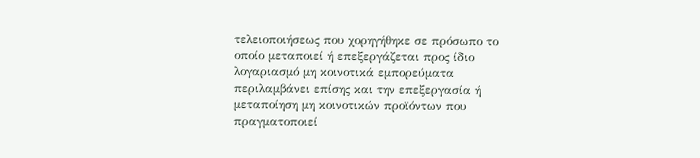τελειοποιήσεως που χορηγήθηκε σε πρόσωπο το οποίο μεταποιεί ή επεξεργάζεται προς ίδιο λογαριασμό μη κοινοτικά εμπορεύματα περιλαμβάνει επίσης και την επεξεργασία ή μεταποίηση μη κοινοτικών προϊόντων που πραγματοποιεί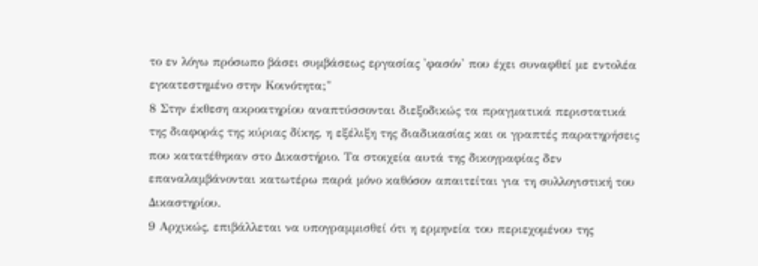το εν λόγω πρόσωπο βάσει συμβάσεως εργασίας 'φασόν' που έχει συναφθεί με εντολέα εγκατεστημένο στην Κοινότητα;"
8 Στην έκθεση ακροατηρίου αναπτύσσονται διεξοδικώς τα πραγματικά περιστατικά της διαφοράς της κύριας δίκης, η εξέλιξη της διαδικασίας και οι γραπτές παρατηρήσεις που κατατέθηκαν στο Δικαστήριο. Τα στοιχεία αυτά της δικογραφίας δεν επαναλαμβάνονται κατωτέρω παρά μόνο καθόσον απαιτείται για τη συλλογιστική του Δικαστηρίου.
9 Αρχικώς, επιβάλλεται να υπογραμμισθεί ότι η ερμηνεία του περιεχομένου της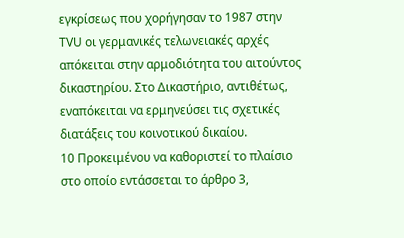εγκρίσεως που χορήγησαν το 1987 στην ΤVU οι γερμανικές τελωνειακές αρχές απόκειται στην αρμοδιότητα του αιτούντος δικαστηρίου. Στο Δικαστήριο, αντιθέτως, εναπόκειται να ερμηνεύσει τις σχετικές διατάξεις του κοινοτικού δικαίου.
10 Προκειμένου να καθοριστεί το πλαίσιο στο οποίο εντάσσεται το άρθρο 3,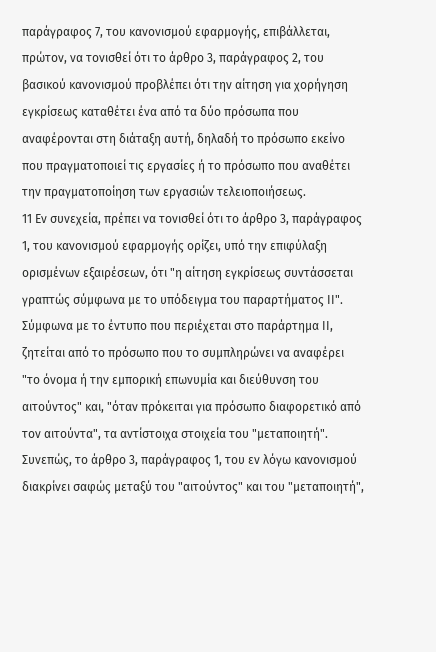παράγραφος 7, του κανονισμού εφαρμογής, επιβάλλεται, πρώτον, να τονισθεί ότι το άρθρο 3, παράγραφος 2, του βασικού κανονισμού προβλέπει ότι την αίτηση για χορήγηση εγκρίσεως καταθέτει ένα από τα δύο πρόσωπα που αναφέρονται στη διάταξη αυτή, δηλαδή το πρόσωπο εκείνο που πραγματοποιεί τις εργασίες ή τo πρόσωπο που αναθέτει την πραγματοποίηση των εργασιών τελειοποιήσεως.
11 Εν συνεχεία, πρέπει να τονισθεί ότι το άρθρο 3, παράγραφος 1, του κανονισμού εφαρμογής ορίζει, υπό την επιφύλαξη ορισμένων εξαιρέσεων, ότι "η αίτηση εγκρίσεως συντάσσεται γραπτώς σύμφωνα με το υπόδειγμα του παραρτήματος ΙΙ". Σύμφωνα με το έντυπο που περιέχεται στο παράρτημα ΙΙ, ζητείται από το πρόσωπο που το συμπληρώνει να αναφέρει "το όνομα ή την εμπορική επωνυμία και διεύθυνση του αιτούντος" και, "όταν πρόκειται για πρόσωπο διαφορετικό από τον αιτούντα", τα αντίστοιχα στοιχεία του "μεταποιητή". Συνεπώς, το άρθρο 3, παράγραφος 1, του εν λόγω κανονισμού διακρίνει σαφώς μεταξύ του "αιτούντος" και του "μεταποιητή",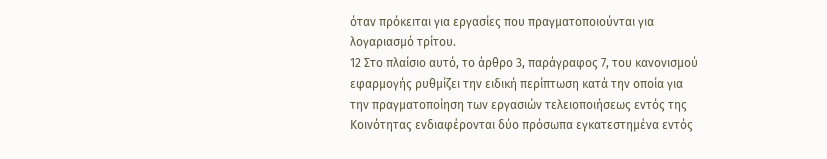όταν πρόκειται για εργασίες που πραγματοποιούνται για λογαριασμό τρίτου.
12 Στο πλαίσιο αυτό, το άρθρο 3, παράγραφος 7, του κανονισμού εφαρμογής ρυθμίζει την ειδική περίπτωση κατά την οποία για την πραγματοποίηση των εργασιών τελειοποιήσεως εντός της Κοινότητας ενδιαφέρονται δύο πρόσωπα εγκατεστημένα εντός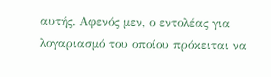αυτής. Αφενός μεν, ο εντολέας για λογαριασμό του οποίου πρόκειται να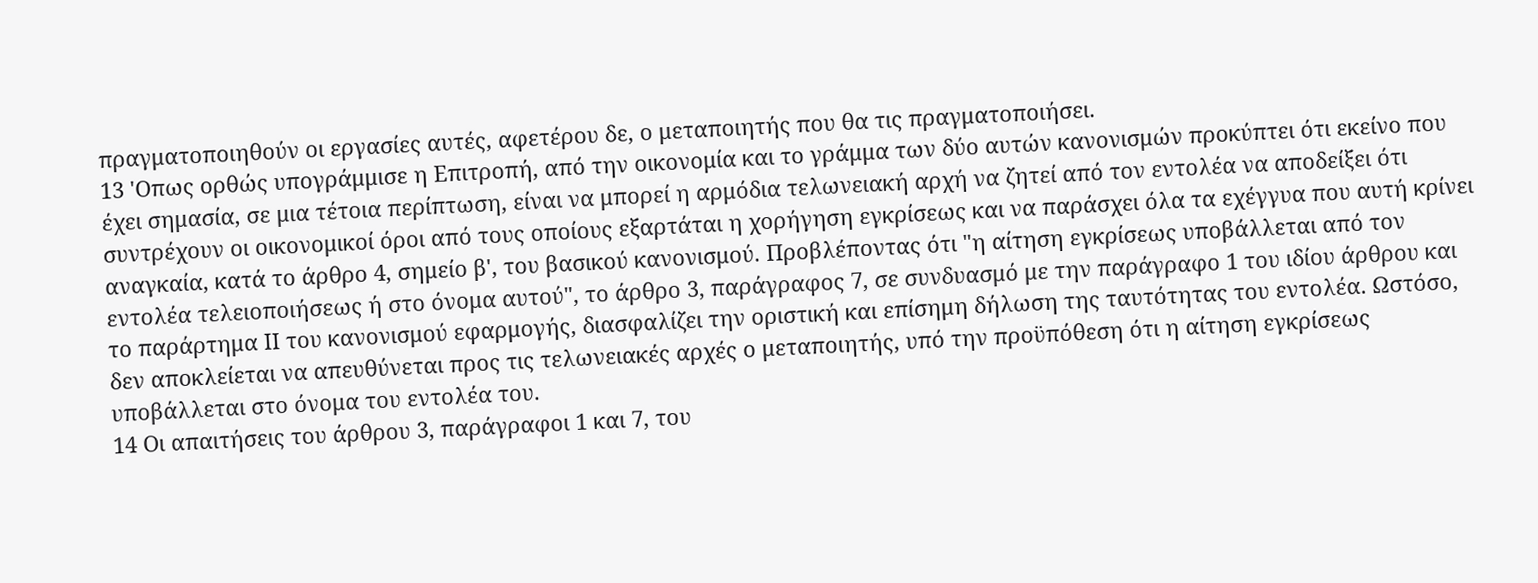πραγματοποιηθούν οι εργασίες αυτές, αφετέρου δε, ο μεταποιητής που θα τις πραγματοποιήσει.
13 'Οπως ορθώς υπογράμμισε η Επιτροπή, από την οικονομία και το γράμμα των δύο αυτών κανονισμών προκύπτει ότι εκείνο που έχει σημασία, σε μια τέτοια περίπτωση, είναι να μπορεί η αρμόδια τελωνειακή αρχή να ζητεί από τον εντολέα να αποδείξει ότι συντρέχουν οι οικονομικοί όροι από τους οποίους εξαρτάται η χορήγηση εγκρίσεως και να παράσχει όλα τα εχέγγυα που αυτή κρίνει αναγκαία, κατά το άρθρο 4, σημείο β', του βασικού κανονισμού. Προβλέποντας ότι "η αίτηση εγκρίσεως υποβάλλεται από τον εντολέα τελειοποιήσεως ή στο όνομα αυτού", το άρθρο 3, παράγραφος 7, σε συνδυασμό με την παράγραφο 1 του ιδίου άρθρου και το παράρτημα ΙΙ του κανονισμού εφαρμογής, διασφαλίζει την οριστική και επίσημη δήλωση της ταυτότητας του εντολέα. Ωστόσο, δεν αποκλείεται να απευθύνεται προς τις τελωνειακές αρχές ο μεταποιητής, υπό την προϋπόθεση ότι η αίτηση εγκρίσεως υποβάλλεται στο όνομα του εντολέα του.
14 Οι απαιτήσεις του άρθρου 3, παράγραφοι 1 και 7, του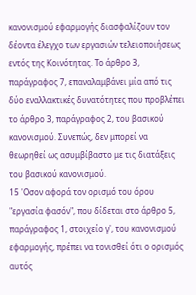κανονισμού εφαρμογής διασφαλίζουν τον δέοντα έλεγχο των εργασιών τελειοποιήσεως εντός της Κοινότητας. Το άρθρο 3, παράγραφος 7, επαναλαμβάνει μία από τις δύο εναλλακτικές δυνατότητες που προβλέπει το άρθρο 3, παράγραφος 2, του βασικού κανονισμού. Συνεπώς, δεν μπορεί να θεωρηθεί ως ασυμβίβαστο με τις διατάξεις του βασικού κανονισμού.
15 'Οσον αφορά τον ορισμό του όρου "εργασία φασόν", που δίδεται στο άρθρο 5, παράγραφος 1, στοιχείο γ', του κανονισμού εφαρμογής, πρέπει να τονισθεί ότι ο ορισμός αυτός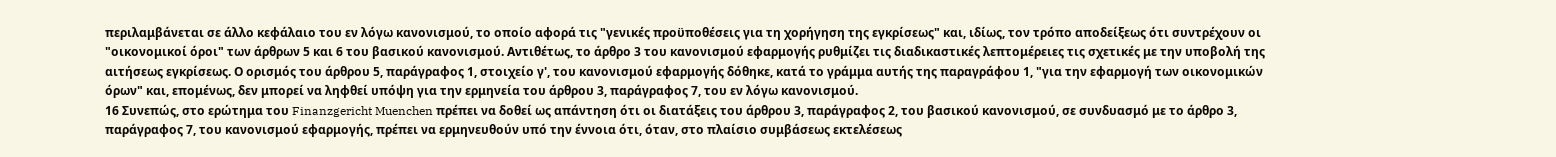περιλαμβάνεται σε άλλο κεφάλαιο του εν λόγω κανονισμού, το οποίο αφορά τις "γενικές προϋποθέσεις για τη χορήγηση της εγκρίσεως" και, ιδίως, τον τρόπο αποδείξεως ότι συντρέχουν οι "οικονομικοί όροι" των άρθρων 5 και 6 του βασικού κανονισμού. Αντιθέτως, το άρθρο 3 του κανονισμού εφαρμογής ρυθμίζει τις διαδικαστικές λεπτομέρειες τις σχετικές με την υποβολή της αιτήσεως εγκρίσεως. Ο ορισμός του άρθρου 5, παράγραφος 1, στοιχείο γ', του κανονισμού εφαρμογής δόθηκε, κατά το γράμμα αυτής της παραγράφου 1, "για την εφαρμογή των οικονομικών όρων" και, επομένως, δεν μπορεί να ληφθεί υπόψη για την ερμηνεία του άρθρου 3, παράγραφος 7, του εν λόγω κανονισμού.
16 Συνεπώς, στο ερώτημα του Finanzgericht Muenchen πρέπει να δοθεί ως απάντηση ότι οι διατάξεις του άρθρου 3, παράγραφος 2, του βασικού κανονισμού, σε συνδυασμό με το άρθρο 3, παράγραφος 7, του κανονισμού εφαρμογής, πρέπει να ερμηνευθούν υπό την έννοια ότι, όταν, στο πλαίσιο συμβάσεως εκτελέσεως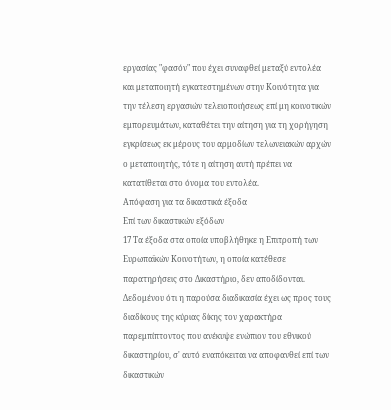εργασίας "φασόν" που έχει συναφθεί μεταξύ εντολέα και μεταποιητή εγκατεστημένων στην Κοινότητα για την τέλεση εργασιών τελειοποιήσεως επί μη κοινοτικών εμπορευμάτων, καταθέτει την αίτηση για τη χορήγηση εγκρίσεως εκ μέρους του αρμοδίων τελωνειακών αρχών ο μεταποιητής, τότε η αίτηση αυτή πρέπει να κατατίθεται στο όνομα του εντολέα.
Απόφαση για τα δικαστικά έξοδα
Επί των δικαστικών εξόδων
17 Τα έξοδα στα οποία υποβλήθηκε η Επιτροπή των Ευρωπαϊκών Κοινοτήτων, η οποία κατέθεσε παρατηρήσεις στο Δικαστήριο, δεν αποδίδονται. Δεδομένου ότι η παρούσα διαδικασία έχει ως προς τους διαδίκους της κύριας δίκης τον χαρακτήρα παρεμπίπτοντος που ανέκυψε ενώπιον του εθνικού δικαστηρίου, σ' αυτό εναπόκειται να αποφανθεί επί των δικαστικών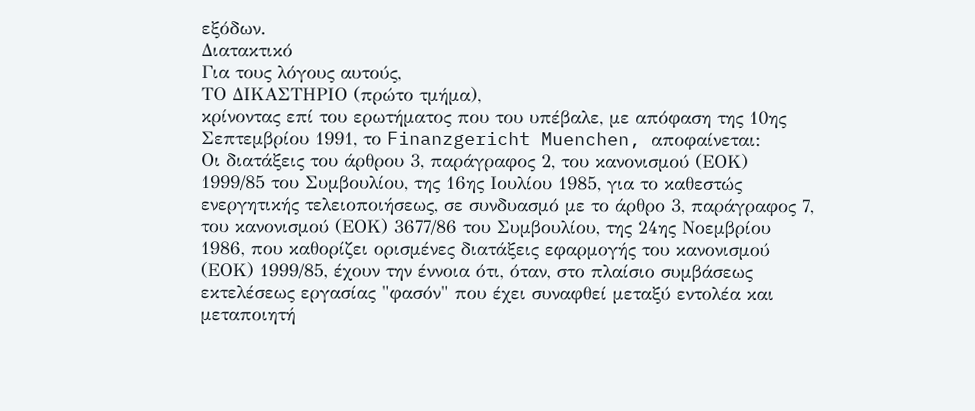εξόδων.
Διατακτικό
Για τους λόγους αυτούς,
ΤΟ ΔΙΚΑΣΤΗΡΙΟ (πρώτο τμήμα),
κρίνοντας επί του ερωτήματος που του υπέβαλε, με απόφαση της 10ης Σεπτεμβρίου 1991, το Finanzgericht Muenchen, αποφαίνεται:
Οι διατάξεις του άρθρου 3, παράγραφος 2, του κανονισμού (ΕΟΚ) 1999/85 του Συμβουλίου, της 16ης Ιουλίου 1985, για το καθεστώς ενεργητικής τελειοποιήσεως, σε συνδυασμό με το άρθρο 3, παράγραφος 7, του κανονισμού (ΕΟΚ) 3677/86 του Συμβουλίου, της 24ης Νοεμβρίου 1986, που καθορίζει ορισμένες διατάξεις εφαρμογής του κανονισμού (ΕΟΚ) 1999/85, έχουν την έννοια ότι, όταν, στο πλαίσιο συμβάσεως εκτελέσεως εργασίας "φασόν" που έχει συναφθεί μεταξύ εντολέα και μεταποιητή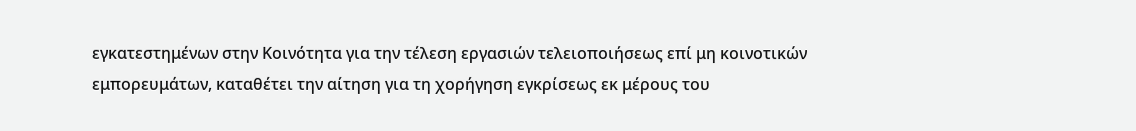εγκατεστημένων στην Κοινότητα για την τέλεση εργασιών τελειοποιήσεως επί μη κοινοτικών εμπορευμάτων, καταθέτει την αίτηση για τη χορήγηση εγκρίσεως εκ μέρους του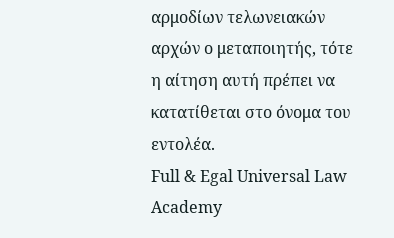αρμοδίων τελωνειακών αρχών ο μεταποιητής, τότε η αίτηση αυτή πρέπει να κατατίθεται στο όνομα του εντολέα.
Full & Egal Universal Law Academy